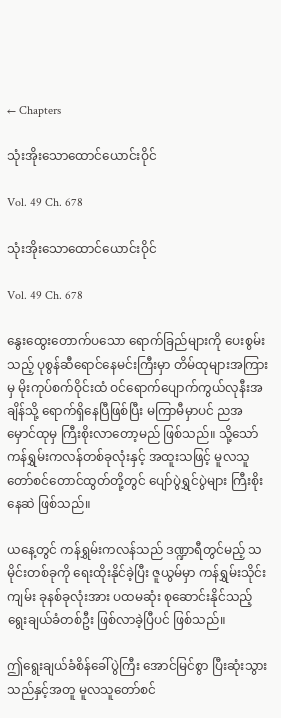← Chapters

သုံးအိုးသောထောင်ယောင်းဝိုင်

Vol. 49 Ch. 678

သုံးအိုးသောထောင်ယောင်းဝိုင်

Vol. 49 Ch. 678

နွေးထွေးတောက်ပသော ရောက်ခြည်များကို ပေးစွမ်းသည့် ပုစွန်ဆီရောင်နေမင်းကြီးမှာ တိမ်ထုများအကြားမှ မိုးကုပ်စက်ဝိုင်းထံ ဝင်ရောက်ပျောက်ကွယ်လုနီးအချိန်သို့ ရောက်ရှိနေပြီဖြစ်ပြီး မကြာမီမှာပင် ညအမှောင်ထုမှ ကြီးစိုးလာတော့မည် ဖြစ်သည်။ သို့သော် ကန်ရွှမ်းကလန်တစ်ခုလုံးနှင့် အထူးသဖြင့် မူလသူတော်စင်တောင်ထွတ်တို့တွင် ပျော်ပွဲရွှင်ပွဲများ ကြီးစိုးနေဆဲ ဖြစ်သည်။

ယနေ့တွင် ကန်ရွှမ်းကလန်သည် ဒဏ္ဍာရီတွင်မည့် သမိုင်းတစ်ခုကို ရေးထိုးနိုင်ခဲ့ပြီး ဇူယွမ်မှာ ကန်ရွှမ်းသိုင်းကျမ်း ခုနစ်ခုလုံးအား ပထမဆုံး စုဆောင်းနိုင်သည့် ရွေးချယ်ခံတစ်ဦး ဖြစ်လာခဲ့ပြီပင် ဖြစ်သည်။

ဤရွေးချယ်ခံစိန်ခေါ်ပွဲကြီး အောင်မြင်စွာ ပြီးဆုံးသွားသည်နှင့်အတူ မူလသူတော်စင်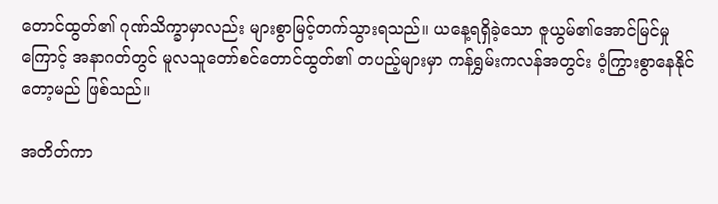တောင်ထွတ်၏ ဂုဏ်သိက္ခာမှာလည်း များစွာမြင့်တက်သွားရသည်။ ယနေ့ရရှိခဲ့သော ဇူယွမ်၏အောင်မြင်မှုကြောင့် အနာဂတ်တွင် မူလသူတော်စင်တောင်ထွတ်၏ တပည့်များမှာ ကန်ရွှမ်းကလန်အတွင်း ဝံ့ကြွားစွာနေနိုင်တော့မည် ဖြစ်သည်။

အတိတ်ကာ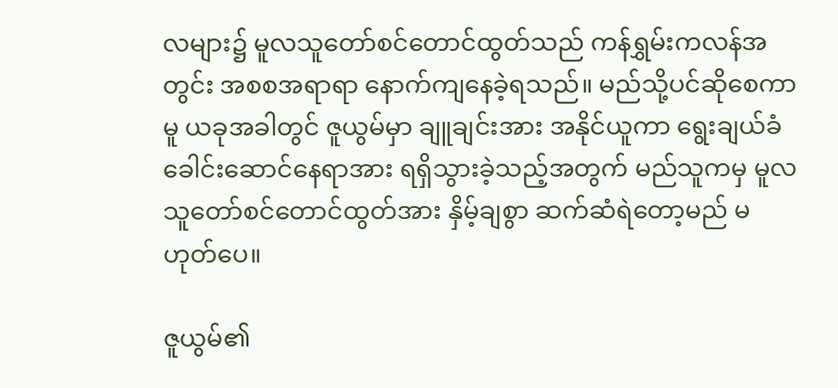လများ၌ မူလသူတော်စင်တောင်ထွတ်သည် ကန်ရွှမ်းကလန်အတွင်း အစစအရာရာ နောက်ကျနေခဲ့ရသည်။ မည်သို့ပင်ဆိုစေကာမူ ယခုအခါတွင် ဇူယွမ်မှာ ချူချင်းအား အနိုင်ယူကာ ရွေးချယ်ခံခေါင်းဆောင်နေရာအား ရရှိသွားခဲ့သည့်အတွက် မည်သူကမှ မူလသူတော်စင်တောင်ထွတ်အား နှိမ့်ချစွာ ဆက်ဆံရဲတော့မည် မဟုတ်ပေ။

ဇူယွမ်၏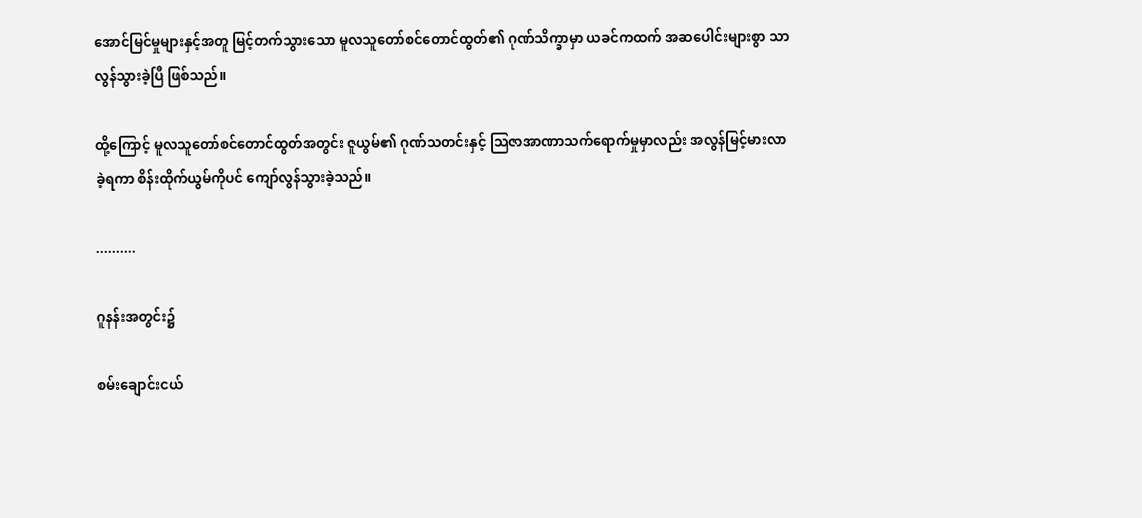အောင်မြင်မှုများနှင့်အတူ မြင့်တက်သွားသော မူလသူတော်စင်တောင်ထွတ်၏ ဂုဏ်သိက္ခာမှာ ယခင်ကထက် အဆပေါင်းများစွာ သာလွန်သွားခဲ့ပြီ ဖြစ်သည်။

ထို့ကြောင့် မူလသူတော်စင်တောင်ထွတ်အတွင်း ဇူယွမ်၏ ဂုဏ်သတင်းနှင့် သြဇာအာဏာသက်ရောက်မှုမှာလည်း အလွန်မြင့်မားလာခဲ့ရကာ စိန်းထိုက်ယွမ်ကိုပင် ကျော်လွန်သွားခဲ့သည်။

..........

ဂူနန်းအတွင်း၌

စမ်းချောင်းငယ်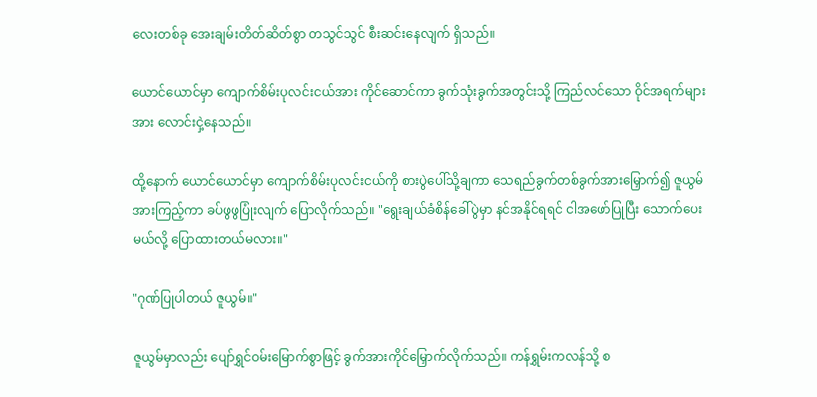လေးတစ်ခု အေးချမ်းတိတ်ဆိတ်စွာ တသွင်သွင် စီးဆင်းနေလျက် ရှိသည်။

ယောင်ယောင်မှာ ကျောက်စိမ်းပုလင်းငယ်အား ကိုင်ဆောင်ကာ ခွက်သုံးခွက်အတွင်းသို့ ကြည်လင်သော ဝိုင်အရက်များအား လောင်းငှဲ့နေသည်။

ထို့နောက် ယောင်ယောင်မှာ ကျောက်စိမ်းပုလင်းငယ်ကို စားပွဲပေါ်သို့ချကာ သေရည်ခွက်တစ်ခွက်အားမြှောက်၍ ဇူယွမ်အားကြည့်ကာ ခပ်ဖွဖွပြုံးလျက် ပြောလိုက်သည်။ "ရွေးချယ်ခံစိန်ခေါ်ပွဲမှာ နင်အနိုင်ရရင် ငါအဖော်ပြုပြီး သောက်ပေးမယ်လို့ ပြောထားတယ်မလား။"

"ဂုဏ်ပြုပါတယ် ဇူယွမ်။"

ဇူယွမ်မှာလည်း ပျော်ရွှင်ဝမ်းမြောက်စွာဖြင့် ခွက်အားကိုင်မြှောက်လိုက်သည်။ ကန်ရွှမ်းကလန်သို့ စ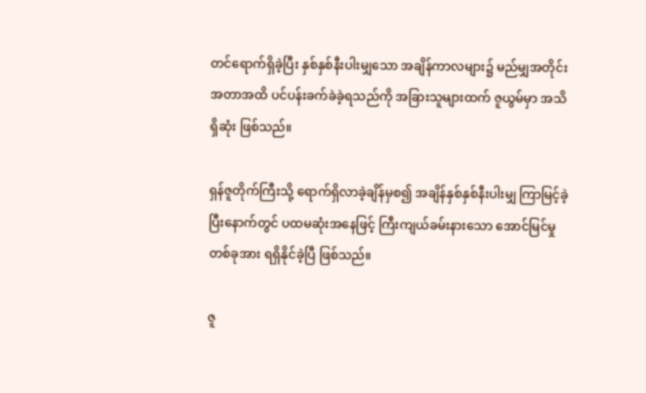တင်ရောက်ရှိခဲ့ပြီး နှစ်နှစ်နီးပါးမျှသော အချိန်ကာလများ၌ မည်မျှအတိုင်းအတာအထိ ပင်ပန်းခက်ခဲခဲ့ရသည်ကို အခြားသူများထက် ဇူယွမ်မှာ အသိရှိဆုံး ဖြစ်သည်။

ရှန်ဇူတိုက်ကြီးသို့ ရောက်ရှိလာခဲ့ချိန်မှစ၍ အချိန်နှစ်နှစ်နီးပါးမျှ ကြာမြင့်ခဲ့ပြီးနောက်တွင် ပထမဆုံးအနေဖြင့် ကြီးကျယ်ခမ်းနားသော အောင်မြင်မှုတစ်ခုအား ရရှိနိုင်ခဲ့ပြီ ဖြစ်သည်။

ဇူ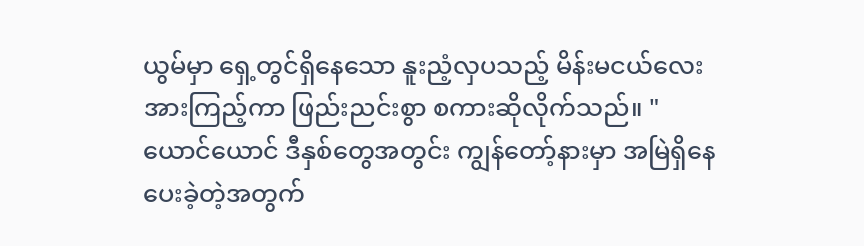ယွမ်မှာ ရှေ့တွင်ရှိနေသော နူးညံ့လှပသည့် မိန်းမငယ်လေးအားကြည့်ကာ ဖြည်းညင်းစွာ စကားဆိုလိုက်သည်။ "ယောင်ယောင် ဒီနှစ်တွေအတွင်း ကျွန်တော့်နားမှာ အမြဲရှိနေပေးခဲ့တဲ့အတွက်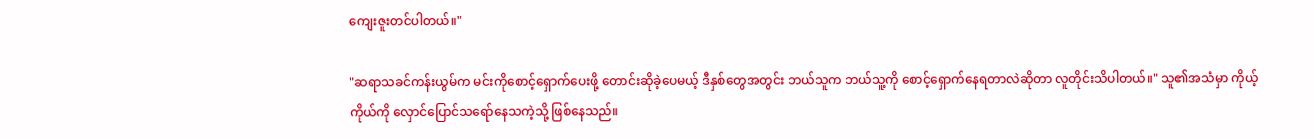ကျေးဇူးတင်ပါတယ်။"

"ဆရာသခင်ကန်းယွမ်က မင်းကိုစောင့်ရှောက်ပေးဖို့ တောင်းဆိုခဲ့ပေမယ့် ဒီနှစ်တွေအတွင်း ဘယ်သူက ဘယ်သူ့ကို စောင့်ရှောက်နေရတာလဲဆိုတာ လူတိုင်းသိပါတယ်။" သူ၏အသံမှာ ကိုယ့်ကိုယ်ကို လှောင်ပြောင်သရော်နေသကဲ့သို့ ဖြစ်နေသည်။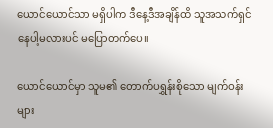ယောင်ယောင်သာ မရှိပါက ဒီနေ့ဒီအချိန်ထိ သူအသက်ရှင်နေပါ့မလားပင် မပြောတက်ပေ။

ယောင်ယောင်မှာ သူမ၏ တောက်ပရွှန်းစိုသော မျက်ဝန်းများ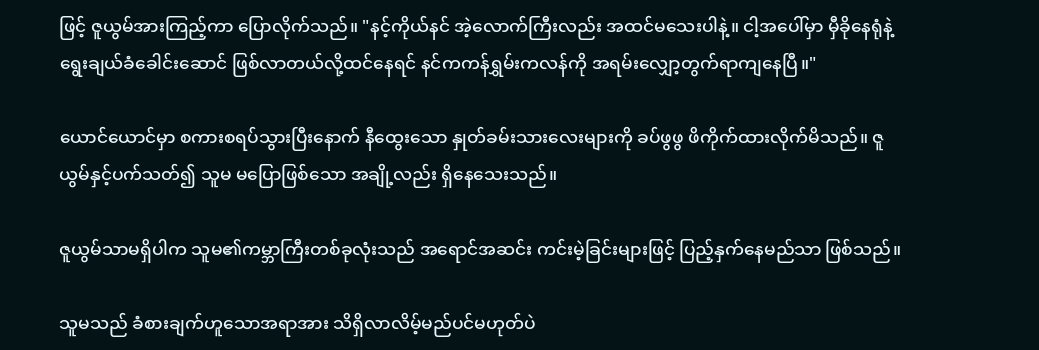ဖြင့် ဇူယွမ်အားကြည့်ကာ ပြောလိုက်သည်။ "နင့်ကိုယ်နင် အဲ့လောက်ကြီးလည်း အထင်မသေးပါနဲ့။ ငါ့အပေါ်မှာ မှီခိုနေရုံနဲ့ ရွေးချယ်ခံခေါင်းဆောင် ဖြစ်လာတယ်လို့ထင်နေရင် နင်ကကန်ရွှမ်းကလန်ကို အရမ်းလျှော့တွက်ရာကျနေပြီ။"

ယောင်ယောင်မှာ စကားစရပ်သွားပြီးနောက် နီထွေးသော နှုတ်ခမ်းသားလေးများကို ခပ်ဖွဖွ ဖိကိုက်ထားလိုက်မိသည်။ ဇူယွမ်နှင့်ပက်သတ်၍ သူမ မပြောဖြစ်သော အချို့လည်း ရှိနေသေးသည်။

ဇူယွမ်သာမရှိပါက သူမ၏ကမ္ဘာကြီးတစ်ခုလုံးသည် အရောင်အဆင်း ကင်းမဲ့ခြင်းများဖြင့် ပြည့်နှက်နေမည်သာ ဖြစ်သည်။

သူမသည် ခံစားချက်ဟူသောအရာအား သိရှိလာလိမ့်မည်ပင်မဟုတ်ပဲ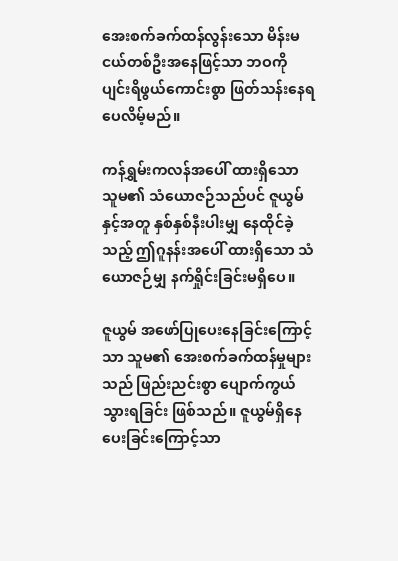အေးစက်ခက်ထန်လွန်းသော မိန်းမငယ်တစ်ဦးအနေဖြင့်သာ ဘဝကို ပျင်းရိဖွယ်ကောင်းစွာ ဖြတ်သန်းနေရပေလိမ့်မည်။

ကန်ရွှမ်းကလန်အပေါ် ထားရှိသော သူမ၏ သံယောဇဉ်သည်ပင် ဇူယွမ်နှင့်အတူ နှစ်နှစ်နီးပါးမျှ နေထိုင်ခဲ့သည့် ဤဂူနန်းအပေါ် ထားရှိသော သံယောဇဉ်မျှ နက်ရှိုင်းခြင်းမရှိပေ။

ဇူယွမ် အဖော်ပြုပေးနေခြင်းကြောင့်သာ သူမ၏ အေးစက်ခက်ထန်မှုများသည် ဖြည်းညင်းစွာ ပျောက်ကွယ်သွားရခြင်း ဖြစ်သည်။ ဇူယွမ်ရှိနေပေးခြင်းကြောင့်သာ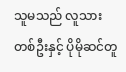သူမသည် လူသားတစ်ဦးနှင့် ပိုမိုဆင်တူ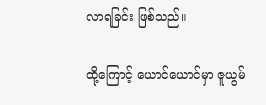လာရခြင်း ဖြစ်သည်။

ထို့ကြောင့် ယောင်ယောင်မှာ ဇူယွမ်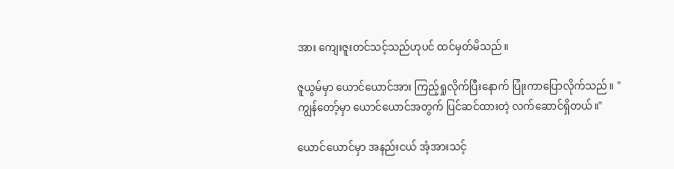အား ကျေးဇူးတင်သင့်သည်ဟုပင် ထင်မှတ်မိသည်။

ဇူယွမ်မှာ ယောင်ယောင်အား ကြည့်ရှုလိုက်ပြီးနောက် ပြုံးကာပြောလိုက်သည်။ "ကျွန်တော့်မှာ ယောင်ယောင်အတွက် ပြင်ဆင်ထားတဲ့ လက်ဆောင်ရှိတယ်။"

ယောင်ယောင်မှာ အနည်းငယ် အံ့အားသင့်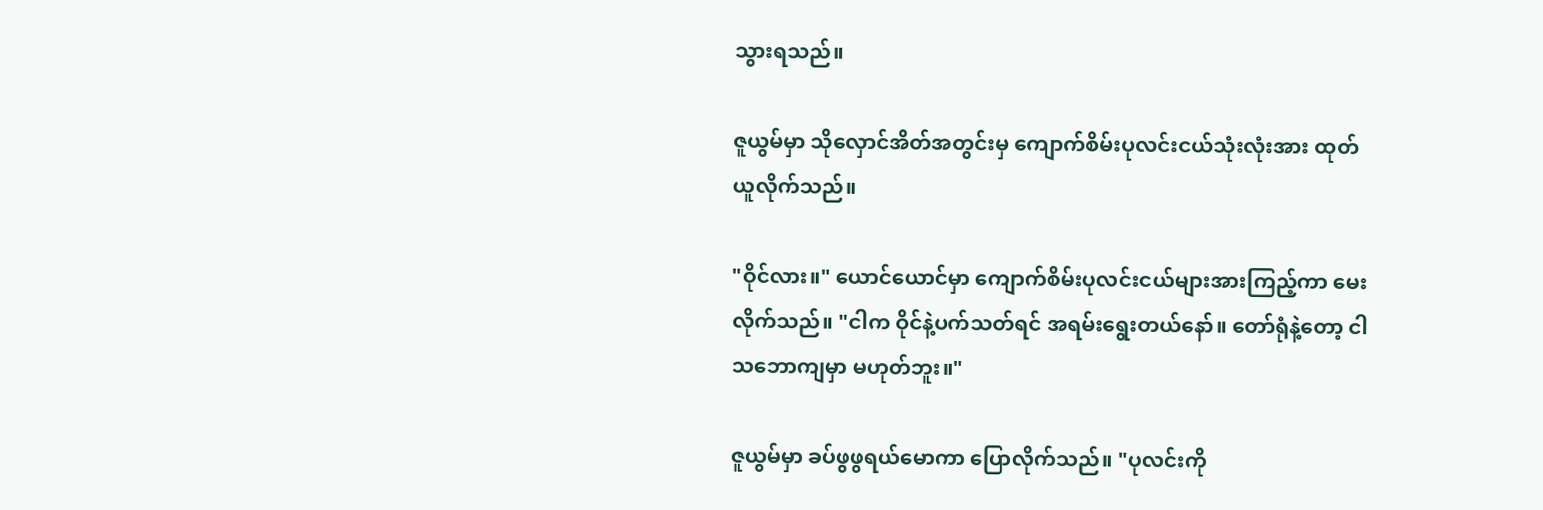သွားရသည်။

ဇူယွမ်မှာ သိုလှောင်အိတ်အတွင်းမှ ကျောက်စိမ်းပုလင်းငယ်သုံးလုံးအား ထုတ်ယူလိုက်သည်။

"ဝိုင်လား။" ယောင်ယောင်မှာ ကျောက်စိမ်းပုလင်းငယ်များအားကြည့်ကာ မေးလိုက်သည်။ "ငါက ဝိုင်နဲ့ပက်သတ်ရင် အရမ်းရွေးတယ်နော်။ တော်ရုံနဲ့တော့ ငါသဘောကျမှာ မဟုတ်ဘူး။"

ဇူယွမ်မှာ ခပ်ဖွဖွရယ်မောကာ ပြောလိုက်သည်။ "ပုလင်းကို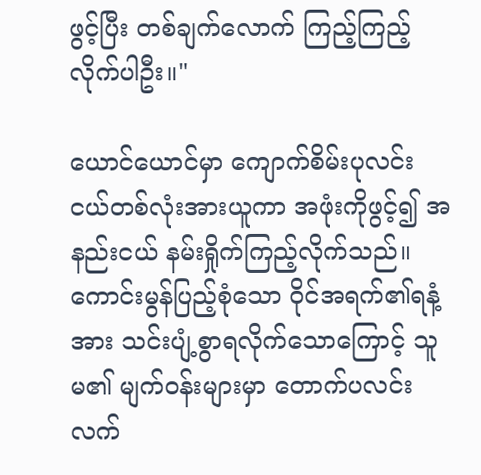ဖွင့်ပြီး တစ်ချက်လောက် ကြည့်ကြည့်လိုက်ပါဦး။"

ယောင်ယောင်မှာ ကျောက်စိမ်းပုလင်းငယ်တစ်လုံးအားယူကာ အဖုံးကိုဖွင့်၍ အနည်းငယ် နမ်းရှိုက်ကြည့်လိုက်သည်။ ကောင်းမွန်ပြည့်စုံသော ဝိုင်အရက်၏ရနံ့အား သင်းပျံ့စွာရလိုက်သောကြောင့် သူမ၏ မျက်ဝန်းများမှာ တောက်ပလင်းလက်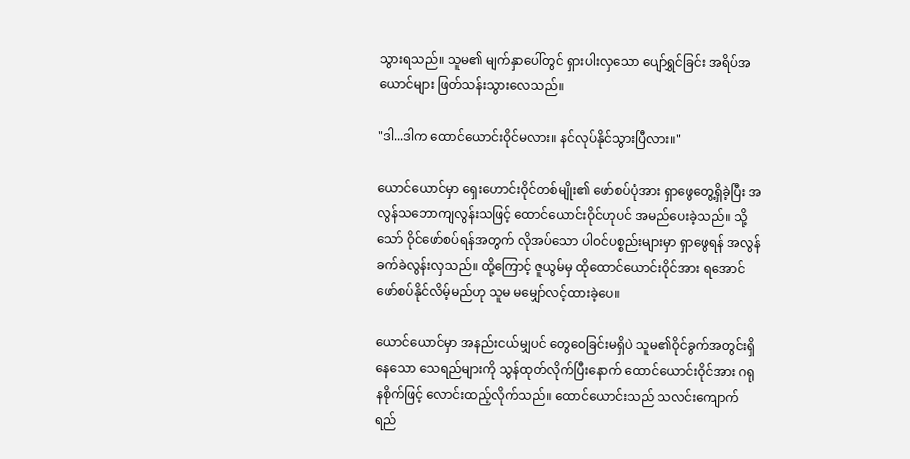သွားရသည်။ သူမ၏ မျက်နှာပေါ်တွင် ရှားပါးလှသော ပျော်ရွှင်ခြင်း အရိပ်အယောင်များ ဖြတ်သန်းသွားလေသည်။

"ဒါ...ဒါက ထောင်ယောင်းဝိုင်မလား။ နင်လုပ်နိုင်သွားပြီလား။"

ယောင်ယောင်မှာ ရှေးဟောင်းဝိုင်တစ်မျိုး၏ ဖော်စပ်ပုံအား ရှာဖွေတွေ့ရှိခဲ့ပြီး အလွန်သဘောကျလွန်းသဖြင့် ထောင်ယောင်းဝိုင်ဟုပင် အမည်ပေးခဲ့သည်။ သို့သော် ဝိုင်ဖော်စပ်ရန်အတွက် လိုအပ်သော ပါဝင်ပစ္စည်းများမှာ ရှာဖွေရန် အလွန်ခက်ခဲလွန်းလှသည်။ ထို့ကြောင့် ဇူယွမ်မှ ထိုထောင်ယောင်းဝိုင်အား ရအောင်ဖော်စပ်နိုင်လိမ့်မည်ဟု သူမ မမျှော်လင့်ထားခဲ့ပေ။

ယောင်ယောင်မှာ အနည်းငယ်မျှပင် တွေဝေခြင်းမရှိပဲ သူမ၏ဝိုင်ခွက်အတွင်းရှိနေသော သေရည်များကို သွန်ထုတ်လိုက်ပြီးနောက် ထောင်ယောင်းဝိုင်အား ဂရုနစိုက်ဖြင့် လောင်းထည့်လိုက်သည်။ ထောင်ယောင်းသည် သလင်းကျောက်ရည်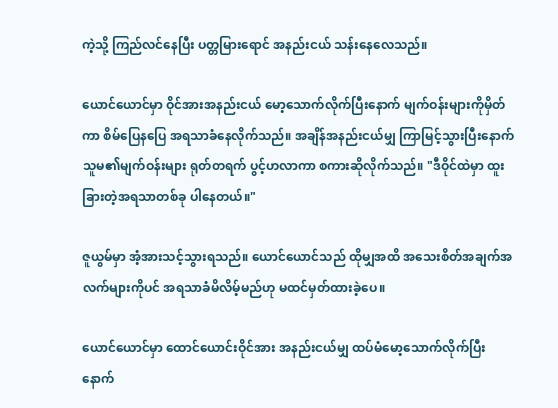ကဲ့သို့ ကြည်လင်နေပြီး ပတ္တမြားရောင် အနည်းငယ် သန်းနေလေသည်။

ယောင်ယောင်မှာ ဝိုင်အားအနည်းငယ် မော့သောက်လိုက်ပြီးနောက် မျက်ဝန်းများကိုမှိတ်ကာ စိမ်ပြေနပြေ အရသာခံနေလိုက်သည်။ အချိန်အနည်းငယ်မျှ ကြာမြင့်သွားပြီးနောက် သူမ၏မျက်ဝန်းများ ရုတ်တရက် ပွင့်ဟလာကာ စကားဆိုလိုက်သည်။ "ဒီဝိုင်ထဲမှာ ထူးခြားတဲ့အရသာတစ်ခု ပါနေတယ်။"

ဇူယွမ်မှာ အံ့အားသင့်သွားရသည်။ ယောင်ယောင်သည် ထိုမျှအထိ အသေးစိတ်အချက်အလက်များကိုပင် အရသာခံမိလိမ့်မည်ဟု မထင်မှတ်ထားခဲ့ပေ။

ယောင်ယောင်မှာ ထောင်ယောင်းဝိုင်အား အနည်းငယ်မျှ ထပ်မံမော့သောက်လိုက်ပြီးနောက်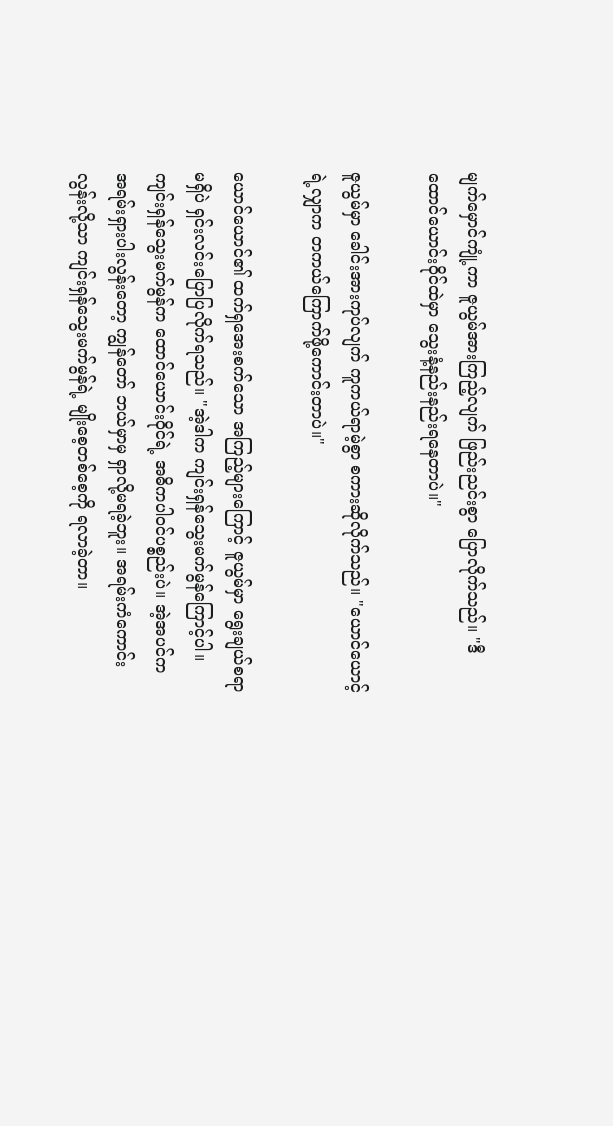မျက်မှောင်ကျုံ့ကာ ဇူယွမ်အားကြည့်လျက် ဖြည်းညင်းစွာ ပြောလိုက်သည်။ "ဒီထောင်ယောင်းဝိုင်ထဲမှာ သွေးနံ့နည်းနည်းရနေတာပဲ။"

ဇူယွမ်မှာ ခေါင်းအားကုပ်လျက် ကူကယ်ရာမဲ့စွာ စကားဆိုလိုက်သည်။ "ယောင်ယောင့်ရဲ့လျှာက တကယ်ကြောက်ဖို့ကောင်းတာပဲ။"

ယောင်ယောင်၏ ထက်ရှအေးစက်သော အကြည့်များကြောင့် ဇူယွမ်မှာ ရွေးချယ်စရာမရှိပဲ ရှင်းလင်းပြောပြလိုက်ရသည်။ "အဲ့ဒါက ကျင်းရှန်သွေးမက်မွန်ကြောင့်ပါ။ ကျင်းရှန်သွေးမက်မွန်က ထောင်ယောင်းဝိုင်ရဲ့ အဓိကပါဝင်ပစ္စည်းပဲ။ အဲ့အပင်က အရမ်းရှားပါးလွန်းတော့ ကျွန်တော် ဘယ်မှာမှ ရှာလို့မရခဲ့ဘူး။ အရမ်းကံကောင်းလွန်းလို့သာ ကျင်းရှန်သွေးမက်မွန်ရဲ့ မျိုးစေ့တစ်စေ့ကို ရလာခဲ့တာ။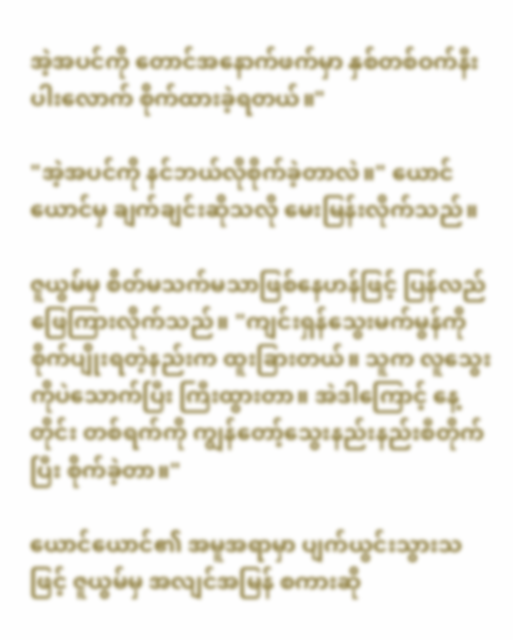အဲ့အပင်ကို တောင်အနောက်ဖက်မှာ နှစ်တစ်ဝက်နီးပါးလောက် စိုက်ထားခဲ့ရတယ်။"

"အဲ့အပင်ကို နင်ဘယ်လိုစိုက်ခဲ့တာလဲ။" ယောင်ယောင်မှ ချက်ချင်းဆိုသလို မေးမြန်းလိုက်သည်။

ဇူယွမ်မှ စိတ်မသက်မသာဖြစ်နေဟန်ဖြင့် ပြန်လည်ဖြေကြားလိုက်သည်။ "ကျင်းရှန်သွေးမက်မွန်ကို စိုက်ပျိုးရတဲ့နည်းက ထူးခြားတယ်။ သူက လူသွေးကိုပဲသောက်ပြီး ကြီးထွားတာ။ အဲဒါကြောင့် နေ့တိုင်း တစ်ရက်ကို ကျွန်တော့်သွေးနည်းနည်းစီတိုက်ပြီး စိုက်ခဲ့တာ။"

ယောင်ယောင်၏ အမူအရာမှာ ပျက်ယွင်းသွားသဖြင့် ဇူယွမ်မှ အလျင်အမြန် စကားဆို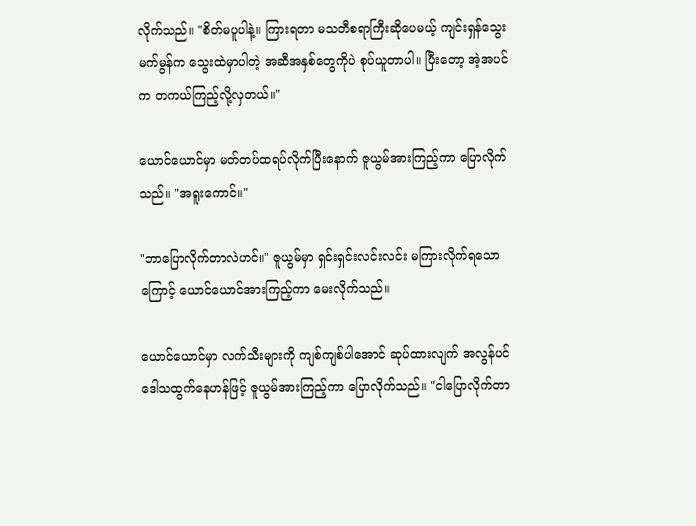လိုက်သည်။ "စိတ်မပူပါနဲ့။ ကြားရတာ မသတီစရာကြီးဆိုပေမယ့် ကျင်းရှန်သွေးမက်မွန်က သွေးထဲမှာပါတဲ့ အဆီအနှစ်တွေကိုပဲ စုပ်ယူတာပါ။ ပြီးတော့ အဲ့အပင်က တကယ်ကြည့်လို့လှတယ်။"

ယောင်ယောင်မှာ မတ်တပ်ထရပ်လိုက်ပြီးနောက် ဇူယွမ်အားကြည့်ကာ ပြောလိုက်သည်။ "အရူးကောင်။"

"ဘာပြောလိုက်တာလဲဟင်။" ဇူယွမ်မှာ ရှင်းရှင်းလင်းလင်း မကြားလိုက်ရသောကြောင့် ယောင်ယောင်အားကြည့်ကာ မေးလိုက်သည်။

ယောင်ယောင်မှာ လက်သီးများကို ကျစ်ကျစ်ပါအောင် ဆုပ်ထားလျက် အလွန်ပင် ဒေါသထွက်နေဟန်ဖြင့် ဇူယွမ်အားကြည့်ကာ ပြောလိုက်သည်။ "ငါပြောလိုက်တာ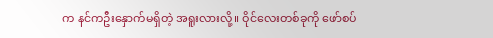က နင်ကဦးနှောက်မရှိတဲ့ အရူးလားလို့။ ဝိုင်လေးတစ်ခုကို ဖော်စပ်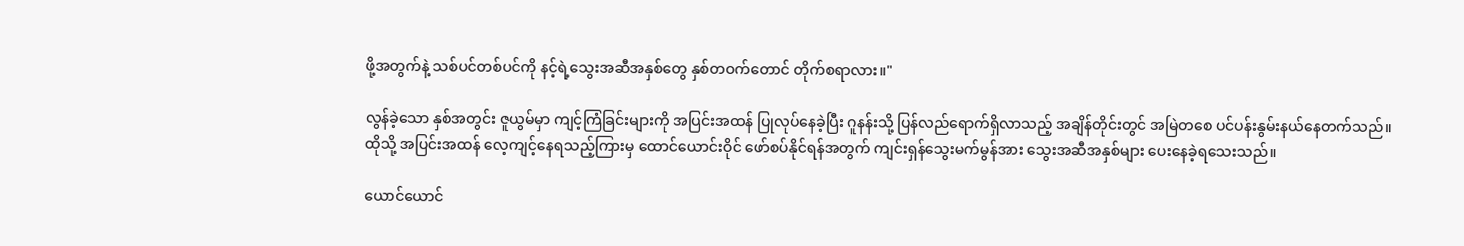ဖို့အတွက်နဲ့ သစ်ပင်တစ်ပင်ကို နင့်ရဲ့သွေးအဆီအနှစ်တွေ နှစ်တဝက်တောင် တိုက်စရာလား။"

လွန်ခဲ့သော နှစ်အတွင်း ဇူယွမ်မှာ ကျင့်ကြံခြင်းများကို အပြင်းအထန် ပြုလုပ်နေခဲ့ပြီး ဂူနန်းသို့ ပြန်လည်ရောက်ရှိလာသည့် အချိန်တိုင်းတွင် အမြဲတစေ ပင်ပန်းနွမ်းနယ်နေတက်သည်။ ထိုသို့ အပြင်းအထန် လေ့ကျင့်နေရသည့်ကြားမှ ထောင်ယောင်းဝိုင် ဖော်စပ်နိုင်ရန်အတွက် ကျင်းရှန်သွေးမက်မွန်အား သွေးအဆီအနှစ်များ ပေးနေခဲ့ရသေးသည်။

ယောင်ယောင်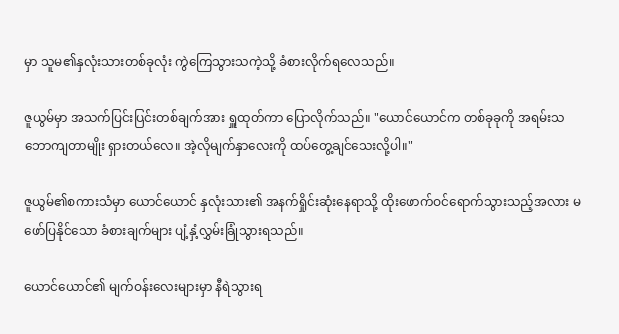မှာ သူမ၏နှလုံးသားတစ်ခုလုံး ကွဲကြေသွားသကဲ့သို့ ခံစားလိုက်ရလေသည်။

ဇူယွမ်မှာ အသက်ပြင်းပြင်းတစ်ချက်အား ရှူထုတ်ကာ ပြောလိုက်သည်။ "ယောင်ယောင်က တစ်ခုခုကို အရမ်းသဘောကျတာမျိုး ရှားတယ်လေ။ အဲ့လိုမျက်နှာလေးကို ထပ်တွေ့ချင်သေးလို့ပါ။"

ဇူယွမ်၏စကားသံမှာ ယောင်ယောင် နှလုံးသား၏ အနက်ရှိုင်းဆုံးနေရာသို့ ထိုးဖောက်ဝင်ရောက်သွားသည့်အလား မဖော်ပြနိုင်သော ခံစားချက်များ ပျံ့နှံ့လွှမ်းခြုံသွားရသည်။

ယောင်ယောင်၏ မျက်ဝန်းလေးများမှာ နီရဲသွားရ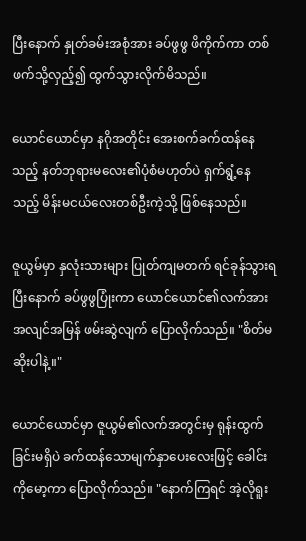ပြီးနောက် နှုတ်ခမ်းအစုံအား ခပ်ဖွဖွ ဖိကိုက်ကာ တစ်ဖက်သို့လှည့်၍ ထွက်သွားလိုက်မိသည်။

ယောင်ယောင်မှာ နဂိုအတိုင်း အေးစက်ခက်ထန်နေသည့် နတ်ဘုရားမလေး၏ပုံစံမဟုတ်ပဲ ရှက်ရွံ့နေသည့် မိန်းမငယ်လေးတစ်ဦးကဲ့သို့ ဖြစ်နေသည်။

ဇူယွမ်မှာ နှလုံးသားများ ပြုတ်ကျမတက် ရင်ခုန်သွားရပြီးနောက် ခပ်ဖွဖွပြုံးကာ ယောင်ယောင်၏လက်အား အလျင်အမြန် ဖမ်းဆွဲလျက် ပြောလိုက်သည်။ "စိတ်မဆိုးပါနဲ့။"

ယောင်ယောင်မှာ ဇူယွမ်၏လက်အတွင်းမှ ရုန်းထွက်ခြင်းမရှိပဲ ခက်ထန်သောမျက်နှာပေးလေးဖြင့် ခေါင်းကိုမော့ကာ ပြောလိုက်သည်။ "နောက်ကြရင် အဲ့လိုရူး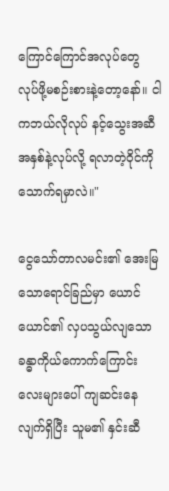ကြောင်ကြောင်အလုပ်တွေ လုပ်ဖို့မစဉ်းစားနဲ့တော့နော်။ ငါကဘယ်လိုလုပ် နင့်သွေးအဆီအနှစ်နဲ့လုပ်လို့ ရလာတဲ့ဝိုင်ကို သောက်ရမှာလဲ။"

ငွေသော်တာလမင်း၏ အေးမြသောရောင်ခြည်မှာ ယောင်ယောင်၏ လှပသွယ်လျသော ခန္ဓာကိုယ်ကောက်ကြောင်းလေးများပေါ် ကျဆင်းနေလျက်ရှိပြီး သူမ၏ နှင်းဆီ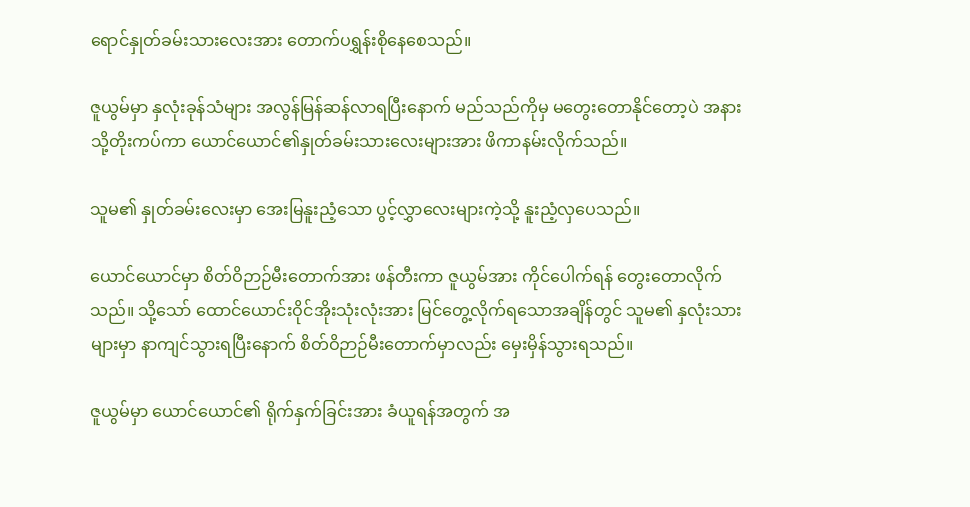ရောင်နှုတ်ခမ်းသားလေးအား တောက်ပရွှန်းစိုနေစေသည်။

ဇူယွမ်မှာ နှလုံးခုန်သံများ အလွန်မြန်ဆန်လာရပြီးနောက် မည်သည်ကိုမှ မတွေးတောနိုင်တော့ပဲ အနားသို့တိုးကပ်ကာ ယောင်ယောင်၏နှုတ်ခမ်းသားလေးများအား ဖိကာနမ်းလိုက်သည်။

သူမ၏ နှုတ်ခမ်းလေးမှာ အေးမြနူးညံ့သော ပွင့်လွှာလေးများကဲ့သို့ နူးညံ့လှပေသည်။

ယောင်ယောင်မှာ စိတ်ဝိဉာဉ်မီးတောက်အား ဖန်တီးကာ ဇူယွမ်အား ကိုင်ပေါက်ရန် တွေးတောလိုက်သည်။ သို့သော် ထောင်ယောင်းဝိုင်အိုးသုံးလုံးအား မြင်တွေ့လိုက်ရသောအချိန်တွင် သူမ၏ နှလုံးသားများမှာ နာကျင်သွားရပြီးနောက် စိတ်ဝိဉာဉ်မီးတောက်မှာလည်း မှေးမှိန်သွားရသည်။

ဇူယွမ်မှာ ယောင်ယောင်၏ ရိုက်နှက်ခြင်းအား ခံယူရန်အတွက် အ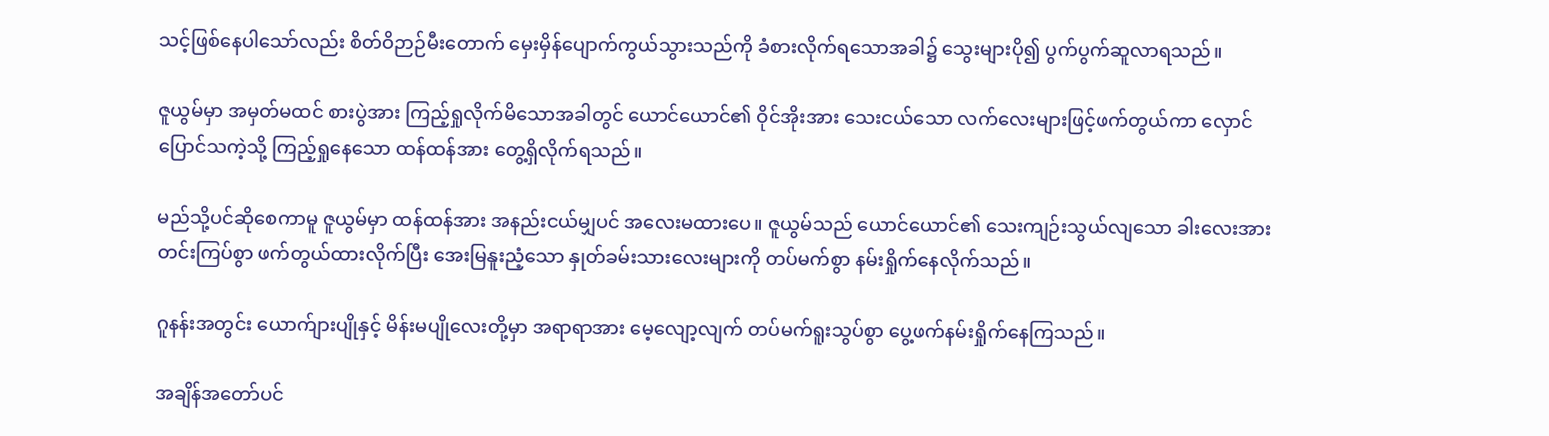သင့်ဖြစ်နေပါသော်လည်း စိတ်ဝိဉာဉ်မီးတောက် မှေးမှိန်ပျောက်ကွယ်သွားသည်ကို ခံစားလိုက်ရသောအခါ၌ သွေးများပို၍ ပွက်ပွက်ဆူလာရသည်။

ဇူယွမ်မှာ အမှတ်မထင် စားပွဲအား ကြည့်ရှုလိုက်မိသောအခါတွင် ယောင်ယောင်၏ ဝိုင်အိုးအား သေးငယ်သော လက်လေးများဖြင့်ဖက်တွယ်ကာ လှောင်ပြောင်သကဲ့သို့ ကြည့်ရှုနေသော ထန်ထန်အား တွေ့ရှိလိုက်ရသည်။

မည်သို့ပင်ဆိုစေကာမူ ဇူယွမ်မှာ ထန်ထန်အား အနည်းငယ်မျှပင် အလေးမထားပေ။ ဇူယွမ်သည် ယောင်ယောင်၏ သေးကျဉ်းသွယ်လျသော ခါးလေးအား တင်းကြပ်စွာ ဖက်တွယ်ထားလိုက်ပြီး အေးမြနူးညံ့သော နှုတ်ခမ်းသားလေးများကို တပ်မက်စွာ နမ်းရှိုက်နေလိုက်သည်။

ဂူနန်းအတွင်း ယောက်ျားပျိုနှင့် မိန်းမပျိုလေးတို့မှာ အရာရာအား မေ့လျော့လျက် တပ်မက်ရူးသွပ်စွာ ပွေ့ဖက်နမ်းရှိုက်နေကြသည်။

အချိန်အတော်ပင်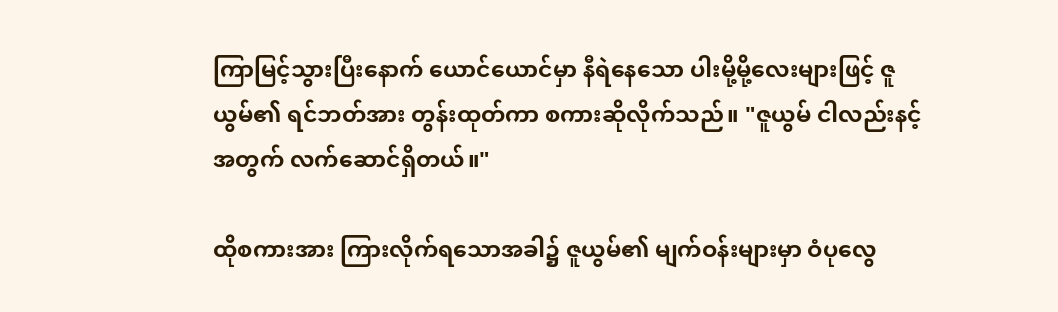ကြာမြင့်သွားပြီးနောက် ယောင်ယောင်မှာ နီရဲနေသော ပါးမို့မို့လေးများဖြင့် ဇူယွမ်၏ ရင်ဘတ်အား တွန်းထုတ်ကာ စကားဆိုလိုက်သည်။ "ဇူယွမ် ငါလည်းနင့်အတွက် လက်ဆောင်ရှိတယ်။"

ထိုစကားအား ကြားလိုက်ရသောအခါ၌ ဇူယွမ်၏ မျက်ဝန်းများမှာ ဝံပုလွေ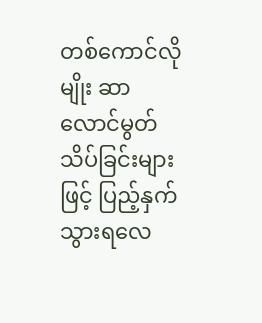တစ်ကောင်လိုမျိုး ဆာလောင်မွတ်သိပ်ခြင်းများဖြင့် ပြည့်နှက်သွားရလေ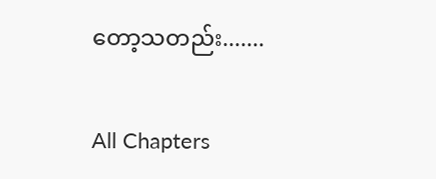တော့သတည်း.......

All Chapters